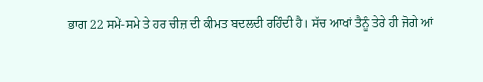ਭਾਗ 22 ਸਮੇਂ-ਸਮੇ ਤੇ ਹਰ ਚੀਜ਼ ਦੀ ਕੀਮਤ ਬਦਲਦੀ ਰਹਿੰਦੀ ਹੈ। ਸੱਚ ਆਖਾਂ ਤੈਨੂੰ ਤੇਰੇ ਹੀ ਜੋਗੇ ਆਂ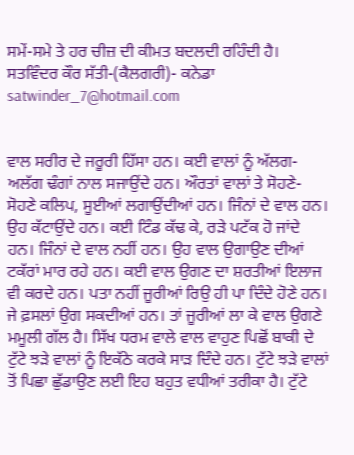ਸਮੇਂ-ਸਮੇ ਤੇ ਹਰ ਚੀਜ਼ ਦੀ ਕੀਮਤ ਬਦਲਦੀ ਰਹਿੰਦੀ ਹੈ।
ਸਤਵਿੰਦਰ ਕੌਰ ਸੱਤੀ-(ਕੈਲਗਰੀ)- ਕਨੇਡਾ satwinder_7@hotmail.com


ਵਾਲ ਸਰੀਰ ਦੇ ਜਰੂਰੀ ਹਿੱਸਾ ਹਨ। ਕਈ ਵਾਲਾਂ ਨੂੰ ਅੱਲਗ-ਅਲੱਗ ਢੰਗਾਂ ਨਾਲ ਸਜਾਉਂਦੇ ਹਨ। ਔਰਤਾਂ ਵਾਲਾਂ ਤੇ ਸੋਹਣੇ-ਸੋਹਣੇ ਕਲਿਪ, ਸੂਈਆਂ ਲਗਾਉਂਦੀਆਂ ਹਨ। ਜਿੰਨਾਂ ਦੇ ਵਾਲ ਹਨ। ਉਹ ਕੱਟਾਉਂਦੇ ਹਨ। ਕਈ ਟਿੰਡ ਕੱਢ ਕੇ, ਰੜੇ ਪਟੱਕ ਹੋ ਜਾਂਦੇ ਹਨ। ਜਿੰਨਾਂ ਦੇ ਵਾਲ ਨਹੀਂ ਹਨ। ਉਹ ਵਾਲ ਉਗਾਉਣ ਦੀਆਂ ਟਕੱਰਾਂ ਮਾਰ ਰਹੇ ਹਨ। ਕਈ ਵਾਲ ਉਗਣ ਦਾ ਸ਼ਰਤੀਆਂ ਇਲਾਜ ਵੀ ਕਰਦੇ ਹਨ। ਪਤਾ ਨਹੀਂ ਜੂਰੀਆਂ ਰਿਉ ਹੀ ਪਾ ਦਿੰਦੇ ਹੋਣੇ ਹਨ। ਜੇ ਫ਼ਸਲਾਂ ਉਗ ਸਕਦੀਆਂ ਹਨ। ਤਾਂ ਜੂਰੀਆਂ ਲਾ ਕੇ ਵਾਲ ਉਗਣੇ ਮਮੂਲੀ ਗੱਲ ਹੈ। ਸਿੱਖ ਧਰਮ ਵਾਲੇ ਵਾਲ ਵਾਹੁਣ ਪਿਛੋਂ ਬਾਕੀ ਦੇ ਟੁੱਟੇ ਝੜੇ ਵਾਲਾਂ ਨੂੰ ਇਕੱਠੇ ਕਰਕੇ ਸਾੜ ਦਿੰਦੇ ਹਨ। ਟੁੱਟੇ ਝੜੇ ਵਾਲਾਂ ਤੋਂ ਪਿਛਾ ਛੁੱਡਾਉਣ ਲਈ ਇਹ ਬਹੁਤ ਵਧੀਆਂ ਤਰੀਕਾ ਹੈ। ਟੁੱਟੇ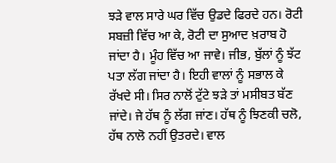ਝੜੇ ਵਾਲ ਸਾਰੇ ਘਰ ਵਿੱਚ ਉਡਦੇ ਫਿਰਦੇ ਹਨ। ਰੋਟੀ ਸਬਜ਼ੀ ਵਿੱਚ ਆ ਕੇ, ਰੋਟੀ ਦਾ ਸੁਆਦ ਖ਼ਰਾਬ ਹੋ ਜਾਂਦਾ ਹੈ। ਮੂੰਹ ਵਿੱਚ ਆ ਜਾਵੇ। ਜੀਭ, ਬੁੱਲਾਂ ਨੂੰ ਝੱਟ ਪਤਾ ਲੱਗ ਜਾਂਦਾ ਹੈ। ਇਹੀ ਵਾਲਾਂ ਨੂੰ ਸਭਾਲ ਕੇ ਰੱਖਦੇ ਸੀ। ਸਿਰ ਨਾਲੋਂ ਟੁੱਟੇ ਝੜੇ ਤਾਂ ਮਸੀਬਤ ਬੱਣ ਜਾਂਦੇ। ਜੇ ਹੱਥ ਨੂੰ ਲੱਗ ਜਾਂਣ। ਹੱਥ ਨੂੰ ਝਿਣਕੀ ਚਲੋ, ਹੱਥ ਨਾਲੋ ਨਹੀਂ ਉਤਰਦੇ। ਵਾਲ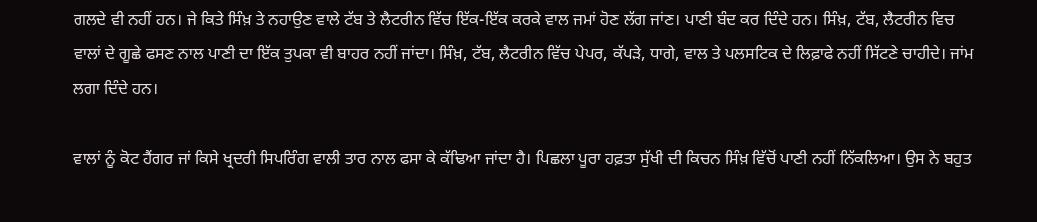ਗਲਦੇ ਵੀ ਨਹੀਂ ਹਨ। ਜੇ ਕਿਤੇ ਸਿੰਖ਼ ਤੇ ਨਹਾਉਣ ਵਾਲੇ ਟੱਬ ਤੇ ਲੈਟਰੀਨ ਵਿੱਚ ਇੱਕ-ਇੱਕ ਕਰਕੇ ਵਾਲ ਜਮਾਂ ਹੋਣ ਲੱਗ ਜਾਂਣ। ਪਾਣੀ ਬੰਦ ਕਰ ਦਿੰਦੇ ਹਨ। ਸਿੰਖ਼, ਟੱਬ, ਲੈਟਰੀਨ ਵਿਚ ਵਾਲਾਂ ਦੇ ਗੂਛੇ ਫਸਣ ਨਾਲ ਪਾਣੀ ਦਾ ਇੱਕ ਤੁਪਕਾ ਵੀ ਬਾਹਰ ਨਹੀਂ ਜਾਂਦਾ। ਸਿੰਖ਼, ਟੱਬ, ਲੈਟਰੀਨ ਵਿੱਚ ਪੇਪਰ, ਕੱਪੜੇ, ਧਾਗੇ, ਵਾਲ ਤੇ ਪਲਸਟਿਕ ਦੇ ਲਿਫ਼ਾਫੇ ਨਹੀਂ ਸਿੱਟਣੇ ਚਾਹੀਦੇ। ਜਾਂਮ ਲਗਾ ਦਿੰਦੇ ਹਨ।

ਵਾਲਾਂ ਨੂੰ ਕੋਟ ਹੈਂਗਰ ਜਾਂ ਕਿਸੇ ਖ੍ਰਦਰੀ ਸਿਪਰਿੰਗ ਵਾਲੀ ਤਾਰ ਨਾਲ ਫਸਾ ਕੇ ਕੱਢਿਆ ਜਾਂਦਾ ਹੈ। ਪਿਛਲਾ ਪੂਰਾ ਹਫ਼ਤਾ ਸੁੱਖੀ ਦੀ ਕਿਚਨ ਸਿੰਖ਼ ਵਿੱਚੋਂ ਪਾਣੀ ਨਹੀਂ ਨਿੱਕਲਿਆ। ਉਸ ਨੇ ਬਹੁਤ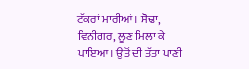ਟੱਕਰਾਂ ਮਾਰੀਆਂ। ਸੋਢਾ, ਵਿਨੀਗਰ, ਲੂਣ ਮਿਲਾ ਕੇ ਪਾਇਆ। ਉਤੋਂ ਦੀ ਤੱਤਾ ਪਾਣੀ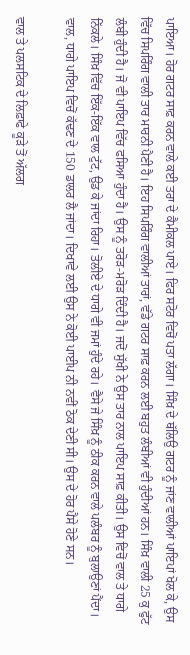ਪਾਇਆ। ਹੋਰ ਗਟਰ ਸਾਫ਼ ਕਰਨ ਵਾਲੇ ਕਈ ਤਰਾ ਦੇ ਕੈਮੀਕਲ ਪਾਏ। ਫਿਰ ਸਟੋਰ ਵਿਚੋਂ ਪਤਾ ਲੱਗਾ। ਸਿੰਖ਼ ਦੇ ਥੱਲਿਉ ਗਟਰ ਨੂੰ ਜਾਂਣ ਵਾਲੀਆਂ ਪਾਇਪਾਂ ਖੋਲ ਕੇ, ਉਸ ਵਿੱਚ ਸਿਪਰਿੰਗ ਵਾਲੀ ਤਾਰ ਮਾਰਨੀ ਪੈਣੀ ਹੈ। ਇਹ ਸਿਪਰਿੰਗ ਵਾਲੀਆਂ ਤਾਰਾਂ, ਵੱਡੇ ਗਟਰ ਸਾਫ਼ ਕਰਨ ਲਈ ਬਹੁਤ ਲੰਬੀਆਂ ਵੀ ਹੁੰਦੀਆਂ ਹਨ। ਸਿੰਖ਼ ਵਾਲੀ 25 ਕੁ ਫੁੱਟ ਲੰਬੀ ਹੁੰਦੀ ਹੈ। ਜੋ ਵੀ ਪਾਇਪ ਵਿੱਚ ਫਸਿਆ ਹੁੰਦਾ ਹੈ। ਉਸ ਨੂੰ ਤਰੋੜ-ਮਰੋੜ ਦਿੰਦੀ ਹੈ। ਜਦੋਂ ਸੁੱਖੀ ਨੇ ਉਸ ਤਾਰ ਨਾਲ ਪਾਇਪ ਸਾਫ਼ ਕੀਤੀ। ਉਸ ਵਿਚੋਂ ਵਾਲ ਤੇ ਧਾਗੇ ਨਿੱਕਲੇ। ਸਿੰਖ਼ ਵਿੱਚ ਇੱਕ-ਇੱਕ ਵਾਲ ਟੁੱਟ, ਉਡ ਕੇ ਜਾਂਦਾ ਰਿਹਾ। ਤੋਲੀਏ ਦੇ ਧਾਗੇ ਵੀ ਜਮਾਂ ਹੁੰਦੇ ਰਹੇ। ਵੈਸੇ ਜੇ ਸਿੰਖ਼ ਨੂੰ ਠੀਕ ਕਰਨ ਵਾਲੇ ਪਲੰਬਰ ਨੂੰ ਬੁਲਾਉਣਾਂ ਪੈਂਦਾ। ਵਾਲ, ਧਾਗੇ ਪਾਇਪ ਵਿਚੋਂ ਕੱਢਣ ਦੇ 150 ਡਾਲਰ ਲੈ ਜਾਂਦਾ। ਦਿਖਾਵੇ ਲਈ ਉਸ ਨੇ ਕੋਈ ਪਾਈਪ ਨੀ ਨਵੀਂ ਠੋਕ ਦੇਣੀ ਸੀ। ਉਸ ਦੇ ਹੋਰ ਪੈਸੇ ਹੋਣੇ ਸਨ।

ਵਾਲ ਤੇ ਪਲਸਟਿਕ ਦੇ ਲਿਫ਼ਾਫੇ ਕੂੜੇ ਤੋਂ ਅੱਲਗ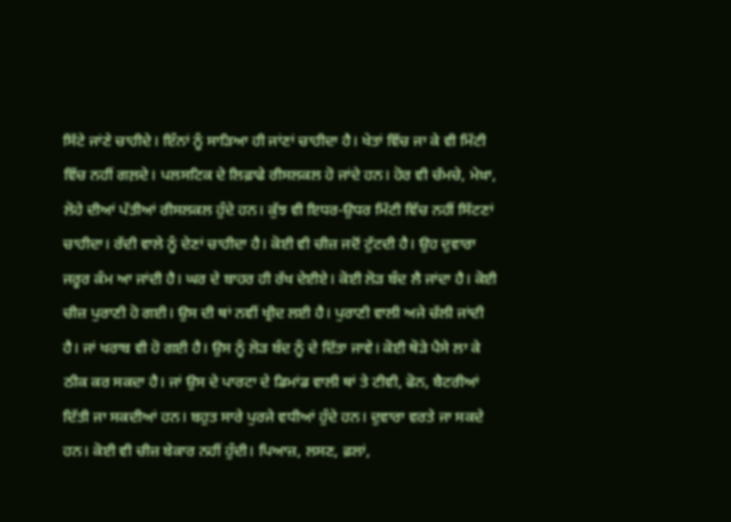ਸਿੱਟੇ ਜਾਂਣੇ ਚਾਹੀਦੇ। ਇੰਨਾਂ ਨੂੰ ਸਾੜਿਆ ਹੀ ਜਾਂਣਾਂ ਚਾਹੀਦਾ ਹੈ। ਖੇਤਾਂ ਵਿੱਚ ਜਾ ਕੇ ਵੀ ਮਿੱਟੀ ਵਿੱਚ ਨਹੀਂ ਗਲ਼ਦੇ। ਪਲਸਟਿਕ ਦੇ ਲਿਫ਼ਾਫੇ ਰੀਸਲਕਲ ਹੋ ਜਾਂਦੇ ਹਨ। ਹੋਰ ਵੀ ਚੱਮਚੇ, ਮੇਖ਼ਾ, ਲੋਹੇ ਦੀਆਂ ਪੱਤੀਆਂ ਰੀਸਲਕਲ ਹੁੰਦੇ ਹਨ। ਕੁੱਝ ਵੀ ਇਧਰ-ਉਧਰ ਮਿੱਟੀ ਵਿੱਚ ਨਹੀਂ ਸਿੱਟਣਾਂ ਚਾਹੀਦਾ। ਰੱਦੀ ਵਾਲੇ ਨੂੰ ਦੇਣਾਂ ਚਾਹੀਦਾ ਹੈ। ਕੋਈ ਵੀ ਚੀਜ਼ ਜਦੋਂ ਟੁੱਟਦੀ ਹੈ। ਉਹ ਦੁਵਾਰਾ ਜਰੂਰ ਕੰਮ ਆ ਜਾਂਦੀ ਹੈ। ਘਰ ਦੇ ਬਾਹਰ ਹੀ ਰੱਖ ਦੇਈਏ। ਕੋਈ ਲੋੜ ਬੰਦ ਲੈ ਜਾਂਦਾ ਹੈ। ਕੋਈ ਚੀਜ਼ ਪੁਰਾਣੀ ਹੋ ਗਈ। ਉਸ ਦੀ ਥਾਂ ਨਵੀਂ ਖ੍ਰੀਦ ਲਈ ਹੈ। ਪੁਰਾਣੀ ਵਾਲੀ ਅਜੇ ਚੱਲੀ ਜਾਂਦੀ ਹੈ। ਜਾਂ ਖਰਾਬ ਵੀ ਹੋ ਗਈ ਹੈ। ਉਸ ਨੂੰ ਲੋੜ ਬੰਦ ਨੂੰ ਦੇ ਦਿੱਤਾ ਜਾਵੇ। ਕੋਈ ਥੋੜੇ ਪੈਸੇ ਲਾ ਕੇ ਠੀਕ ਕਰ ਸਕਦਾ ਹੈ। ਜਾਂ ਉਸ ਦੇ ਪਾਰਟਾ ਦੇ ਡਿਮਾਂਡ ਵਾਲੀ ਥਾਂ ਤੇ ਟੀਵੀ, ਫੋਨ, ਬੈਟਰੀਆਂ ਦਿੱਤੀ ਜਾ ਸਕਦੀਆਂ ਹਨ। ਬਹੁਤ ਸਾਰੇ ਪੁਰਜੇ ਵਧੀਆਂ ਹੁੰਦੇ ਹਨ। ਦੁਵਾਰਾ ਵਰਤੇ ਜਾ ਸਕਦੇ ਹਨ। ਕੋਈ ਵੀ ਚੀਜ਼ ਬੇਕਾਰ ਨਹੀਂ ਹੁੰਦੀ। ਪਿਆਜ਼, ਲਸਣ, ਫ਼ਲਾਂ,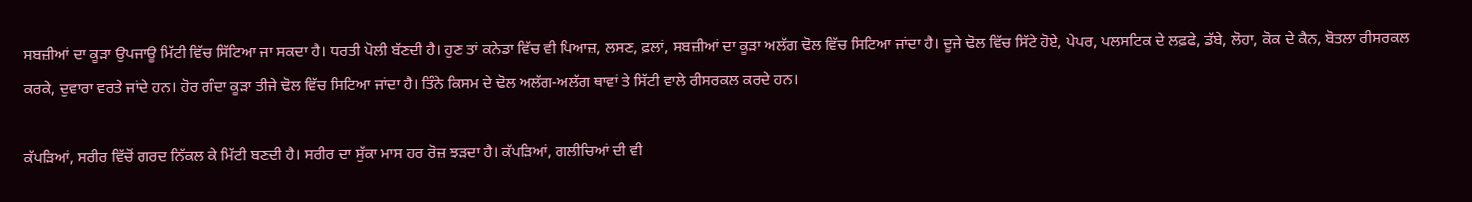ਸਬਜ਼ੀਆਂ ਦਾ ਕੂੜਾ ਉਪਜਾਊ ਮਿੱਟੀ ਵਿੱਚ ਸਿੱਟਿਆ ਜਾ ਸਕਦਾ ਹੈ। ਧਰਤੀ ਪੋਲੀ ਬੱਣਦੀ ਹੈ। ਹੁਣ ਤਾਂ ਕਨੇਡਾ ਵਿੱਚ ਵੀ ਪਿਆਜ਼, ਲਸਣ, ਫ਼ਲਾਂ, ਸਬਜ਼ੀਆਂ ਦਾ ਕੂੜਾ ਅਲੱਗ ਢੋਲ ਵਿੱਚ ਸਿਟਿਆ ਜਾਂਦਾ ਹੈ। ਦੂਜੇ ਢੋਲ ਵਿੱਚ ਸਿੱਟੇ ਹੋਏ, ਪੇਪਰ, ਪਲਸਟਿਕ ਦੇ ਲਫ਼ਫੇ, ਡੱਬੇ, ਲੋਹਾ, ਕੋਕ ਦੇ ਕੈਨ, ਬੋਤਲਾ ਰੀਸਰਕਲ ਕਰਕੇ, ਦੁਵਾਰਾ ਵਰਤੇ ਜਾਂਦੇ ਹਨ। ਹੋਰ ਗੰਦਾ ਕੂੜਾ ਤੀਜੇ ਢੋਲ ਵਿੱਚ ਸਿਟਿਆ ਜਾਂਦਾ ਹੈ। ਤਿੰਨੇ ਕਿਸਮ ਦੇ ਢੋਲ ਅਲੱਗ-ਅਲੱਗ ਥਾਵਾਂ ਤੇ ਸਿੱਟੀ ਵਾਲੇ ਰੀਸਰਕਲ ਕਰਦੇ ਹਨ।

ਕੱਪੜਿਆਂ, ਸਰੀਰ ਵਿੱਚੋਂ ਗਰਦ ਨਿੱਕਲ ਕੇ ਮਿੱਟੀ ਬਣਦੀ ਹੈ। ਸਰੀਰ ਦਾ ਸੁੱਕਾ ਮਾਸ ਹਰ ਰੋਜ਼ ਝੜਦਾ ਹੈ। ਕੱਪੜਿਆਂ, ਗਲੀਚਿਆਂ ਦੀ ਵੀ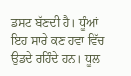ਡਸਟ ਬੱਣਦੀ ਹੈ। ਧੂੰਆਂ ਇਹ ਸਾਰੇ ਕਣ ਹਵਾ ਵਿੱਚ ਉਡਦੇ ਰਹਿੰਦੇ ਹਨ। ਧੂਲ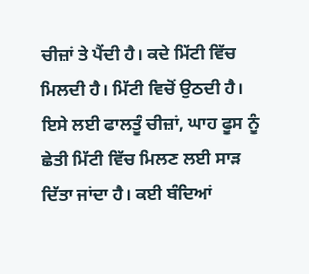ਚੀਜ਼ਾਂ ਤੇ ਪੈਂਦੀ ਹੈ। ਕਦੇ ਮਿੱਟੀ ਵਿੱਚ ਮਿਲਦੀ ਹੈ। ਮਿੱਟੀ ਵਿਚੋਂ ਉਠਦੀ ਹੈ। ਇਸੇ ਲਈ ਫਾਲਤੂੰ ਚੀਜ਼ਾਂ, ਘਾਹ ਫੂਸ ਨੂੰ ਛੇਤੀ ਮਿੱਟੀ ਵਿੱਚ ਮਿਲਣ ਲਈ ਸਾੜ ਦਿੱਤਾ ਜਾਂਦਾ ਹੈ। ਕਈ ਬੰਦਿਆਂ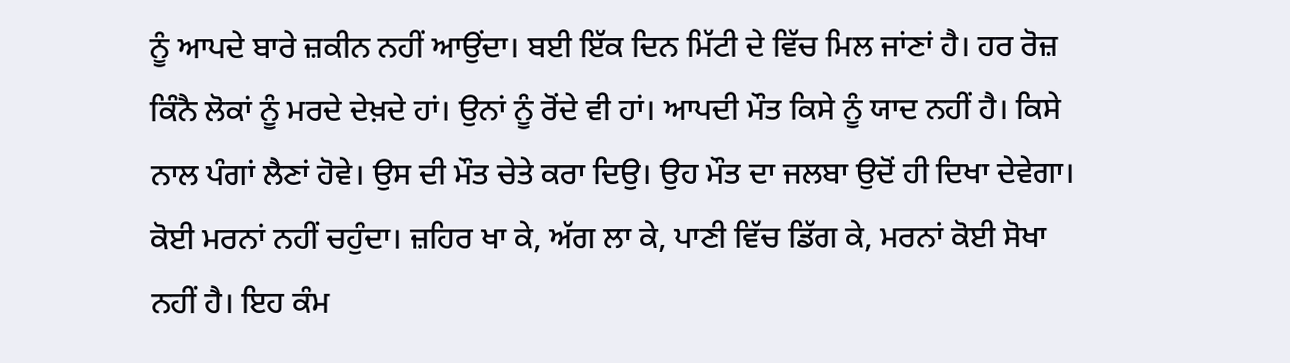ਨੂੰ ਆਪਦੇ ਬਾਰੇ ਜ਼ਕੀਨ ਨਹੀਂ ਆਉਂਦਾ। ਬਈ ਇੱਕ ਦਿਨ ਮਿੱਟੀ ਦੇ ਵਿੱਚ ਮਿਲ ਜਾਂਣਾਂ ਹੈ। ਹਰ ਰੋਜ਼ ਕਿੰਨੈ ਲੋਕਾਂ ਨੂੰ ਮਰਦੇ ਦੇਖ਼ਦੇ ਹਾਂ। ਉਨਾਂ ਨੂੰ ਰੋਂਦੇ ਵੀ ਹਾਂ। ਆਪਦੀ ਮੌਤ ਕਿਸੇ ਨੂੰ ਯਾਦ ਨਹੀਂ ਹੈ। ਕਿਸੇ ਨਾਲ ਪੰਗਾਂ ਲੈਣਾਂ ਹੋਵੇ। ਉਸ ਦੀ ਮੌਤ ਚੇਤੇ ਕਰਾ ਦਿਉ। ਉਹ ਮੌਤ ਦਾ ਜਲਬਾ ਉਦੋਂ ਹੀ ਦਿਖਾ ਦੇਵੇਗਾ। ਕੋਈ ਮਰਨਾਂ ਨਹੀਂ ਚਹੁੰਦਾ। ਜ਼ਹਿਰ ਖਾ ਕੇ, ਅੱਗ ਲਾ ਕੇ, ਪਾਣੀ ਵਿੱਚ ਡਿੱਗ ਕੇ, ਮਰਨਾਂ ਕੋਈ ਸੋਖਾ ਨਹੀਂ ਹੈ। ਇਹ ਕੰਮ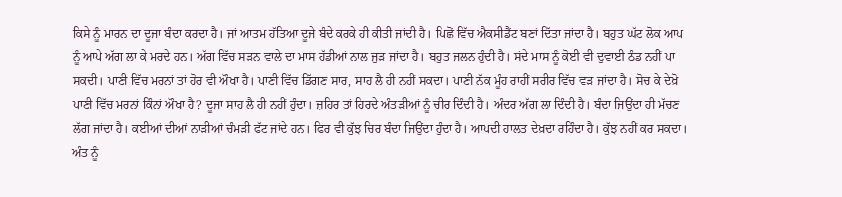ਕਿਸੇ ਨੂੰ ਮਾਰਨ ਦਾ ਦੂਜਾ ਬੰਦਾ ਕਰਦਾ ਹੈ। ਜਾਂ ਆਤਮ ਹੱਤਿਆ ਦੂਜੇ ਬੰਦੇ ਕਰਕੇ ਹੀ ਕੀਤੀ ਜਾਂਦੀ ਹੈ। ਪਿਛੋਂ ਵਿੱਚ ਐਕਸੀਡੈਂਟ ਬਣਾਂ ਦਿੱਤਾ ਜਾਂਦਾ ਹੈ। ਬਹੁਤ ਘੱਟ ਲੋਕ ਆਪ ਨੂੰ ਆਪੇ ਅੱਗ ਲਾ ਕੇ ਮਰਦੇ ਹਨ। ਅੱਗ ਵਿੱਚ ਸੜਨ ਵਾਲੇ ਦਾ ਮਾਸ ਹੱਡੀਆਂ ਨਾਲ ਜੁੜ ਜਾਂਦਾ ਹੈ। ਬਹੁਤ ਜਲਨ ਹੁੰਦੀ ਹੈ। ਸਂਦੇ ਮਾਸ ਨੂੰ ਕੋਈ ਵੀ ਦੁਵਾਈ ਠੰਡ ਨਹੀਂ ਪਾ ਸਕਦੀ। ਪਾਣੀ ਵਿੱਚ ਮਰਨਾਂ ਤਾਂ ਹੋਰ ਵੀ ਔਖਾ ਹੈ। ਪਾਣੀ ਵਿੱਚ ਡਿੱਗਣ ਸਾਰ, ਸਾਹ ਲੈ ਹੀ ਨਹੀਂ ਸਕਦਾ। ਪਾਣੀ ਨੱਕ ਮੂੰਹ ਰਾਹੀਂ ਸਰੀਰ ਵਿੱਚ ਵੜ ਜਾਂਦਾ ਹੈ। ਸੋਚ ਕੇ ਦੇਖ਼ੋ ਪਾਣੀ ਵਿੱਚ ਮਰਨਾਂ ਕਿੰਨਾਂ ਔਖਾ ਹੈ? ਦੂਜਾ ਸਾਹ ਲੈ ਹੀ ਨਹੀਂ ਹੁੰਦਾ। ਜ਼ਹਿਰ ਤਾਂ ਹਿਰਦੇ ਅੰਤੜੀਆਂ ਨੂੰ ਚੀਰ ਦਿੰਦੀ ਹੈ। ਅੰਦਰ ਅੱਗ ਲਾ ਦਿੰਦੀ ਹੈ। ਬੰਦਾ ਜਿਉਂਦਾ ਹੀ ਮੱਚਣ ਲੱਗ ਜਾਂਦਾ ਹੈ। ਕਈਆਂ ਦੀਆਂ ਨਾੜੀਆਂ ਚੰਮੜੀ ਫੱਟ ਜਾਂਦੇ ਹਨ। ਫਿਰ ਵੀ ਕੁੱਝ ਚਿਰ ਬੰਦਾ ਜਿਉਂਦਾ ਹੁੰਦਾ ਹੈ। ਆਪਦੀ ਹਾਲਤ ਦੇਖ਼ਦਾ ਰਹਿੰਦਾ ਹੈ। ਕੁੱਝ ਨਹੀਂ ਕਰ ਸਕਦਾ। ਅੰਤ ਨੂੰ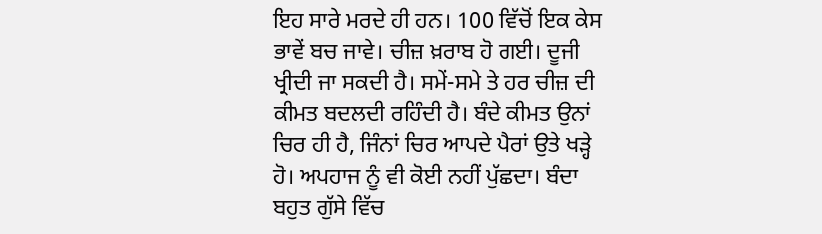ਇਹ ਸਾਰੇ ਮਰਦੇ ਹੀ ਹਨ। 100 ਵਿੱਚੋਂ ਇਕ ਕੇਸ ਭਾਵੇਂ ਬਚ ਜਾਵੇ। ਚੀਜ਼ ਖ਼ਰਾਬ ਹੋ ਗਈ। ਦੂਜੀ ਖ੍ਰੀਦੀ ਜਾ ਸਕਦੀ ਹੈ। ਸਮੇਂ-ਸਮੇ ਤੇ ਹਰ ਚੀਜ਼ ਦੀ ਕੀਮਤ ਬਦਲਦੀ ਰਹਿੰਦੀ ਹੈ। ਬੰਦੇ ਕੀਮਤ ਉਨਾਂ ਚਿਰ ਹੀ ਹੈ, ਜਿੰਨਾਂ ਚਿਰ ਆਪਦੇ ਪੈਰਾਂ ਉਤੇ ਖੜ੍ਹੇ ਹੋ। ਅਪਹਾਜ ਨੂੰ ਵੀ ਕੋਈ ਨਹੀਂ ਪੁੱਛਦਾ। ਬੰਦਾ ਬਹੁਤ ਗੁੱਸੇ ਵਿੱਚ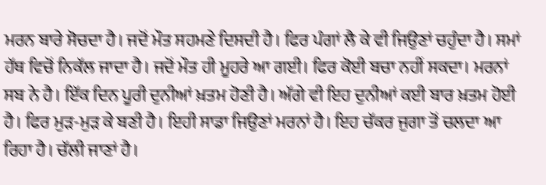ਮਰਨ ਬਾਰੇ ਸੋਚਦਾ ਹੈ। ਜਦੋਂ ਮੌਤ ਸਹਮਣੇ ਦਿਸਦੀ ਹੈ। ਫਿਰ ਪੰਗਾਂ ਲੈ ਕੇ ਵੀ ਜਿਉਣਾਂ ਚਹੁੰਦਾ ਹੈ। ਸਮਾਂ ਹੱਥ ਵਿਚੋਂ ਨਿਕੱਲ ਜਾਦਾ ਹੈ। ਜਦੋਂ ਮੌਤ ਹੀ ਮੂਹਰੇ ਆ ਗਈ। ਫਿਰ ਕੋਈ ਬਚਾ ਨਹੀਂ ਸਕਦਾ। ਮਰਨਾਂ ਸਬ ਨੇ ਹੈ। ਇੱਕ ਦਿਨ ਪੂਰੀ ਦੁਨੀਆਂ ਖ਼ਤਮ ਹੋਣੀ ਹੈ। ਅੱਗੇ ਵੀ ਇਹ ਦੁਨੀਆਂ ਕਈ ਬਾਰ ਖ਼ਤਮ ਹੋਈ ਹੈ। ਫਿਰ ਮੁੜ-ਮੁੜ ਕੇ ਬਣੀ ਹੈ। ਇਹੀ ਸਾਡਾ ਜਿਉਣਾਂ ਮਰਨਾਂ ਹੈ। ਇਹ ਚੱਕਰ ਜੁਗਾ ਤੋਂ ਚਲਦਾ ਆ ਰਿਹਾ ਹੈ। ਚੱਲੀ ਜਾਣਾਂ ਹੈ।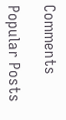Comments

Popular Posts